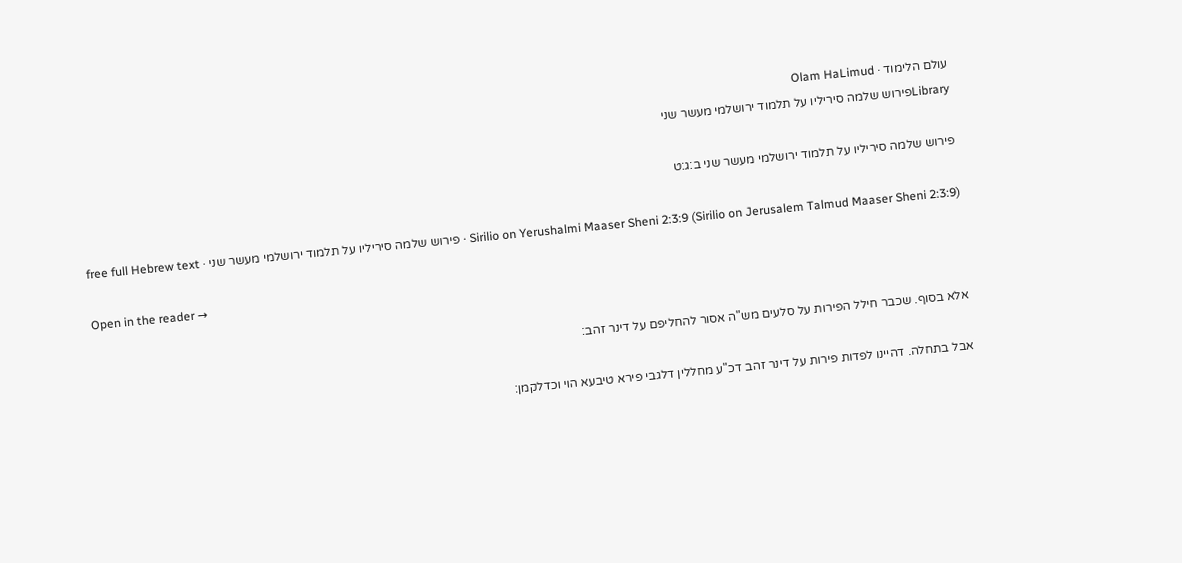עולם הלימוד · Olam HaLimud
Libraryפירוש שלמה סיריליו על תלמוד ירושלמי מעשר שני

פירוש שלמה סיריליו על תלמוד ירושלמי מעשר שני ב:ג:ט

Sirilio on Yerushalmi Maaser Sheni 2:3:9 (Sirilio on Jerusalem Talmud Maaser Sheni 2:3:9) · פירוש שלמה סיריליו על תלמוד ירושלמי מעשר שני · free full Hebrew text

Open in the reader →

אלא בסוף. שכבר חילל הפירות על סלעים מש"ה אסור להחליפם על דינר זהב:

אבל בתחלה. דהיינו לפדות פירות על דינר זהב דכ"ע מחללין דלגבי פירא טיבעא הוי וכדלקמן: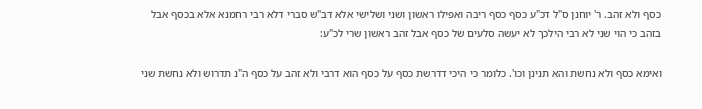כסף ולא זהב. ר' יוחנן ס"ל דכ"ע כסף כסף ריבה ואפילו ראשון ושני ושלישי אלא דב"ש סברי דלא רבי רחמנא אלא בכסף אבל בזהב כי הוי שני לא רבי הילכך לא יעשה סלעים של כסף אבל זהב ראשון שרי לכ"ע:

ואימא כסף ולא נחשת והא תנינן וכו'. כלומר כי היכי דדרשת כסף על כסף הוא דרבי ולא זהב על כסף ה"נ תדרוש ולא נחשת שני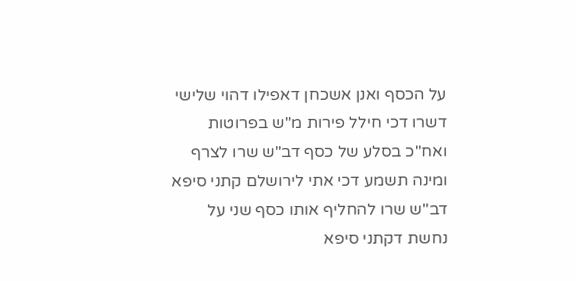על הכסף ואנן אשכחן דאפילו דהוי שלישי דשרו דכי חילל פירות מ"ש בפרוטות ואח"כ בסלע של כסף דב"ש שרו לצרף ומינה תשמע דכי אתי לירושלם קתני סיפא דב"ש שרו להחליף אותו כסף שני על נחשת דקתני סיפא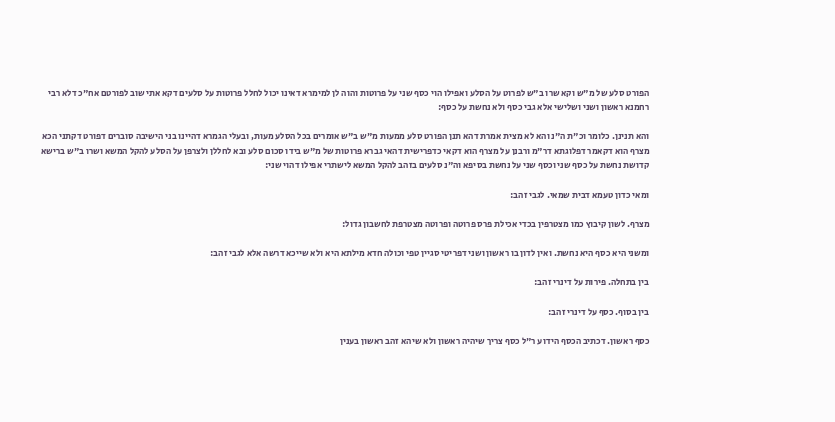הפורט סלע של מ"ש וקא שרו ב"ש לפרוט על הסלע ואפילו הוי כסף שני על פרוטות והוה לן למימרא דאינו יכול לחלל פרוטות על סלעים דקא אתי שוב לפורטם אח"כ דלא רבי רחמנא ראשון ושני ושלישי אלא גבי כסף ולא נחשת על כסף:

והא תנינן. כלומר וכ"ת ה"נ והא לא מצית אמרת דהא תנן הפורט סלע ממעות מ"ש ב"ש אומרים בכל הסלע מעות, ובעלי הגמרא דהיינו בני הישיבה סוברים דפורט דקתני הכא מצרף הוא דקאמר דפלוגתא דר"מ ורבנן על מצרף הוא דקאי כדפרישית דהאי גברא פרוטות של מ"ש בידו סכום סלע ובא לחללן ולצרפן על הסלע להקל המשא ושרו ב"ש ברישא קדושת נחשת על כסף שני וכסף שני על נחשת בסיפא וה"נ סלעים בזהב להקל המשא לישתרי אפילו דהוי שני:

ומאי כדון טעמא דבית שמאי. לגבי זהב:

מצרף. לשון קיבוץ כמו מצטרפין בכדי אכילת פרס פרוטה ופרוטה מצטרפת לחשבון גדול:

ומשני היא כסף היא נחשת. ואין לדון בו ראשון ושני דפריטי סגיין טפי וכולה חדא מילתא היא ולא שייכא דרשה אלא לגבי זהב:

בין בתחלה. פירות על דינרי זהב:

בין בסוף. כסף על דינרי זהב:

כסף ראשון. דכתיב הכסף הידוע ר"ל כסף צריך שיהיה ראשון ולא שיהא זהב ראשון בענין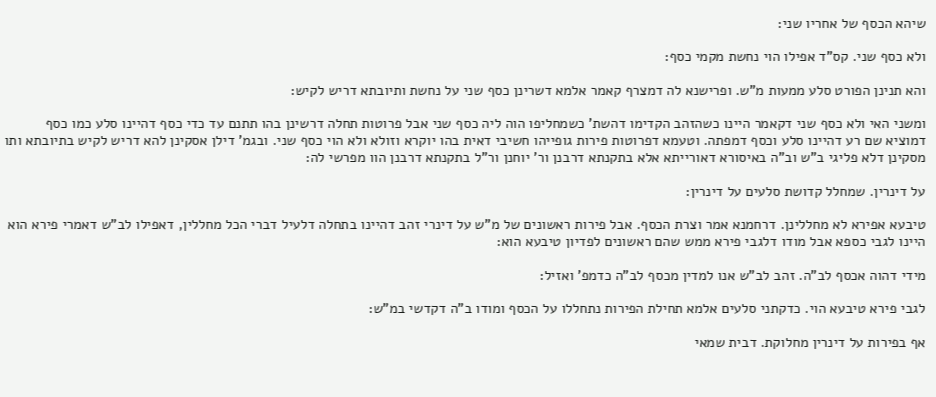שיהא הכסף של אחריו שני:

ולא כסף שני. קס"ד אפילו הוי נחשת מקמי כסף:

והא תנינן הפורט סלע ממעות מ"ש. ופרישנא לה דמצרף קאמר אלמא דשרינן כסף שני על נחשת ותיובתא דריש לקיש:

ומשני האי ולא כסף שני דקאמר היינו כשהזהב הקדימו דהשת' כשמחליפו הוה ליה כסף שני אבל פרוטות תחלה דרשינן בהו תתנם עד כדי כסף דהיינו סלע כמו כסף דמוציא שם רע דהיינו סלע וכסף דמפתה. וטעמא דפרוטות פירות גופייהו חשיבי דאית בהו יוקרא וזולא ולא הוי כסף שני. ובגמ' דילן אסקינן להא דריש לקיש בתיובתא ותו מסקינן דלא פליגי ב"ש וב"ה באיסורא דאורייתא אלא בתקנתא דרבנן ור' יוחנן ור"ל בתקנתא דרבנן הוו מפרשי לה:

על דינרין. שמחלל קדושת סלעים על דינרין:

טיבעא אפירא לא מחללינן. דרחמנא אמר וצרת הכסף. אבל פירות ראשונים של מ"ש על דינרי זהב דהיינו בתחלה דלעיל דברי הכל מחללין, דאפילו לב"ש דאמרי פירא הוא היינו לגבי כספא אבל מודו דלגבי פירא ממש שהם ראשונים לפדיון טיבעא הוא:

מידי דהוה אכסף לב"ה. זהב לב"ש אנו למדין מכסף לב"ה כדמפ' ואזיל:

לגבי פירא טיבעא הוי. כדקתני סלעים אלמא תחילת הפירות נתחללו על הכסף ומודו ב"ה דקדשי במ"ש:

אף בפירות על דינרין מחלוקת. דבית שמאי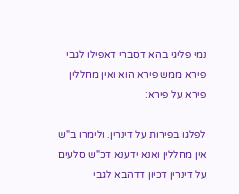נמי פליגי בהא דסברי דאפילו לגבי פירא ממש פירא הוא ואין מחללין פירא על פירא:

לפלגו בפירות על דינרין. ולימרו ב"ש אין מחללין ואנא ידענא דכ"ש סלעים על דינרין דכיון דדהבא לגבי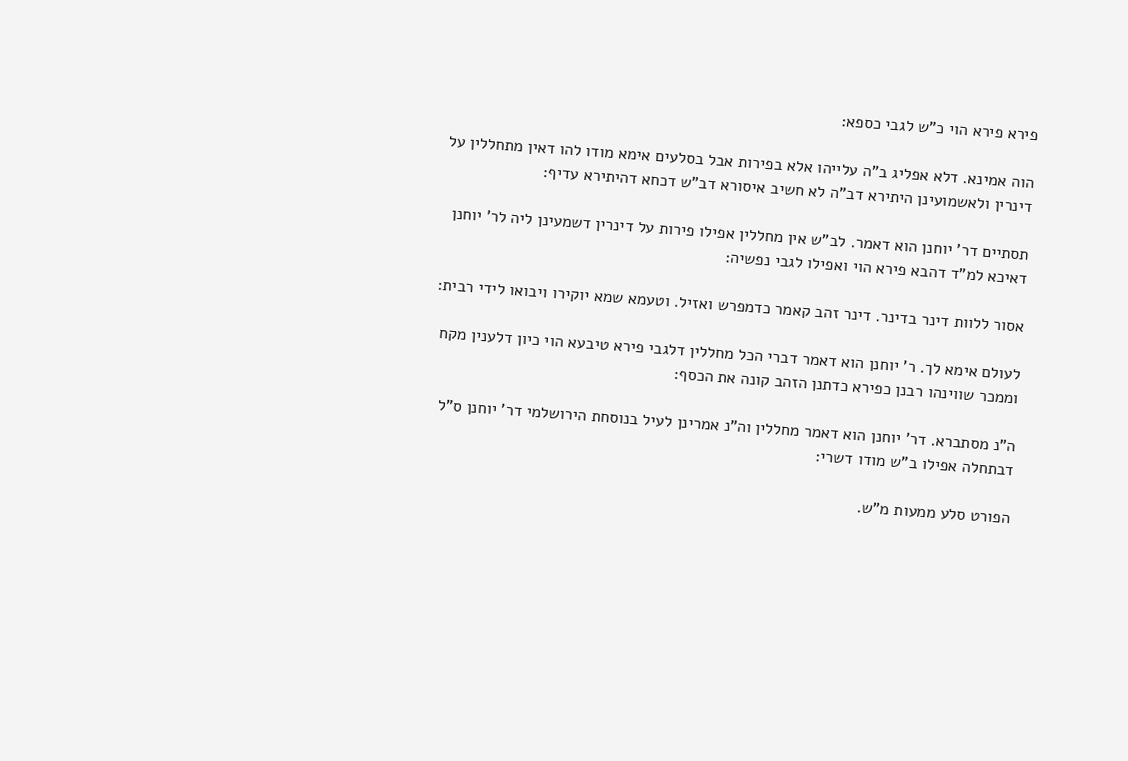פירא פירא הוי כ"ש לגבי כספא:

הוה אמינא. דלא אפליג ב"ה עלייהו אלא בפירות אבל בסלעים אימא מודו להו דאין מתחללין על דינרין ולאשמועינן היתירא דב"ה לא חשיב איסורא דב"ש דכחא דהיתירא עדיף:

תסתיים דר' יוחנן הוא דאמר. לב"ש אין מחללין אפילו פירות על דינרין דשמעינן ליה לר' יוחנן דאיכא למ"ד דהבא פירא הוי ואפילו לגבי נפשיה:

אסור ללוות דינר בדינר. דינר זהב קאמר כדמפרש ואזיל. וטעמא שמא יוקירו ויבואו לידי רבית:

לעולם אימא לך. ר' יוחנן הוא דאמר דברי הכל מחללין דלגבי פירא טיבעא הוי כיון דלענין מקח וממכר שווינהו רבנן כפירא כדתנן הזהב קונה את הכסף:

ה"נ מסתברא. דר' יוחנן הוא דאמר מחללין וה"נ אמרינן לעיל בנוסחת הירושלמי דר' יוחנן ס"ל דבתחלה אפילו ב"ש מודו דשרי:

הפורט סלע ממעות מ"ש.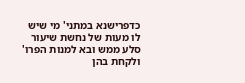כדפרישנא במתני' מי שיש לו מעות של נחשת שיעור סלע ממש ובא למנות הפרו' ולקחת בהן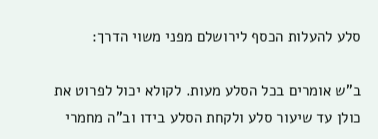סלע להעלות הכסף לירושלם מפני משוי הדרך:

ב"ש אומרים בכל הסלע מעות. לקולא יכול לפרוט את כולן עד שיעור סלע ולקחת הסלע בידו וב"ה מחמרי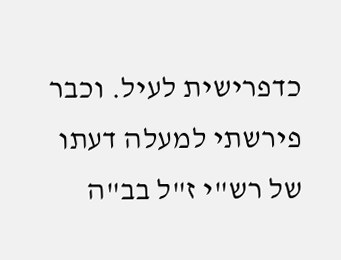כדפרישית לעיל. וכבר פירשתי למעלה דעתו של רש"י ז"ל בב"ה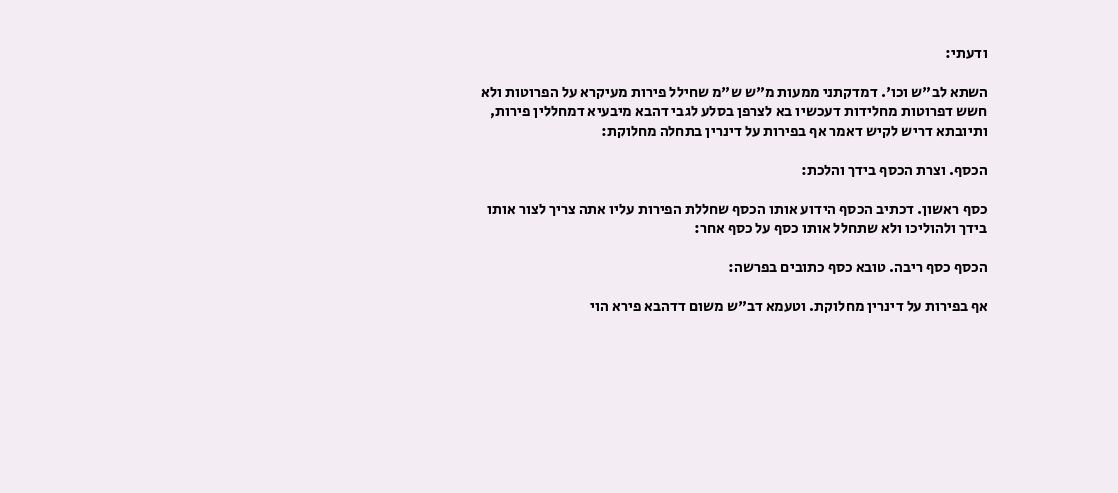ודעתי:

השתא לב"ש וכו'. דמדקתני ממעות מ"ש ש"מ שחילל פירות מעיקרא על הפרוטות ולא חשש דפרוטות מחלידות דעכשיו בא לצרפן בסלע לגבי דהבא מיבעיא דמחללין פירות, ותיובתא דריש לקיש דאמר אף בפירות על דינרין בתחלה מחלוקת:

הכסף. וצרת הכסף בידך והלכת:

כסף ראשון. דכתיב הכסף הידוע אותו הכסף שחללת הפירות עליו אתה צריך לצור אותו בידך ולהוליכו ולא שתחלל אותו כסף על כסף אחר:

הכסף כסף ריבה. טובא כסף כתובים בפרשה:

אף בפירות על דינרין מחלוקת. וטעמא דב"ש משום דדהבא פירא הוי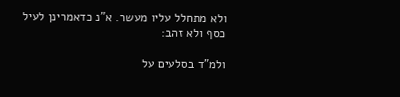ולא מתחלל עליו מעשר. א"נ כדאמרינן לעיל כסף ולא זהב:

ולמ"ד בסלעים על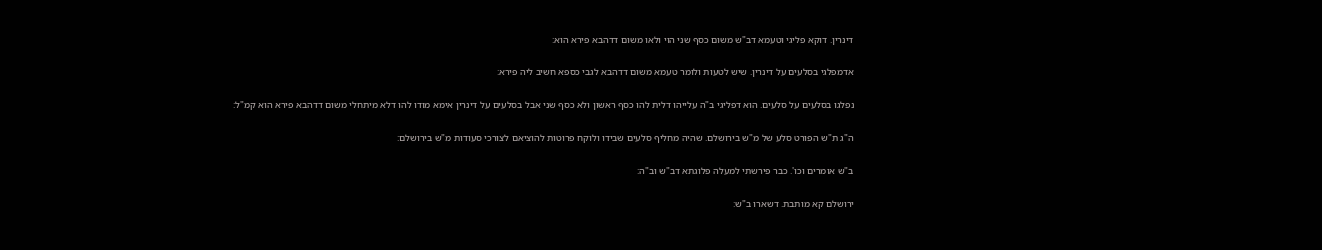דינרין. דוקא פליגי וטעמא דב"ש משום כסף שני הוי ולאו משום דדהבא פירא הוא:

אדמפלגי בסלעים על דינרין. שיש לטעות ולומר טעמא משום דדהבא לגבי כספא חשיב ליה פירא:

נפלגו בסלעים על סלעים. הוא דפליגי ב"ה עלייהו דלית להו כסף ראשון ולא כסף שני אבל בסלעים על דינרין אימא מודו להו דלא מיתחלי משום דדהבא פירא הוא קמ"ל:

ה"ג ת"ש הפורט סלע של מ"ש בירושלם. שהיה מחליף סלעים שבידו ולוקח פרוטות להוציאם לצורכי סעודות מ"ש בירושלם:

ב"ש אומרים וכו'. כבר פירשתי למעלה פלוגתא דב"ש וב"ה:

ירושלם קא מותבת. דשארו ב"ש: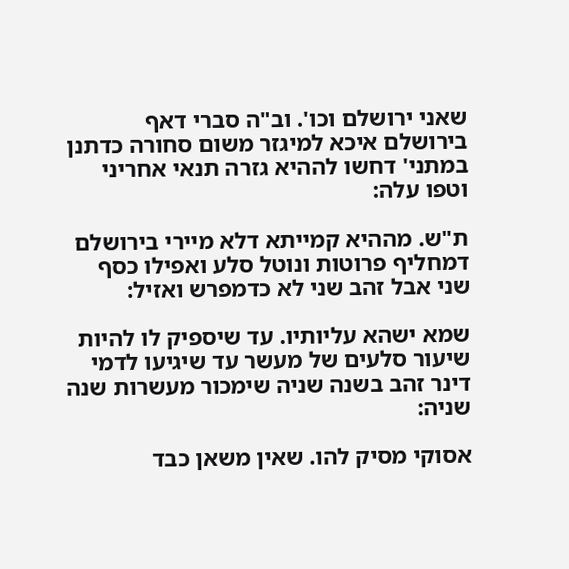שאני ירושלם וכו'. וב"ה סברי דאף בירושלם איכא למיגזר משום סחורה כדתנן במתני' דחשו לההיא גזרה תנאי אחריני וטפו עלה:

ת"ש. מההיא קמייתא דלא מיירי בירושלם דמחליף פרוטות ונוטל סלע ואפילו כסף שני אבל זהב שני לא כדמפרש ואזיל:

שמא ישהא עליותיו. עד שיספיק לו להיות שיעור סלעים של מעשר עד שיגיעו לדמי דינר זהב בשנה שניה שימכור מעשרות שנה שניה:

אסוקי מסיק להו. שאין משאן כבד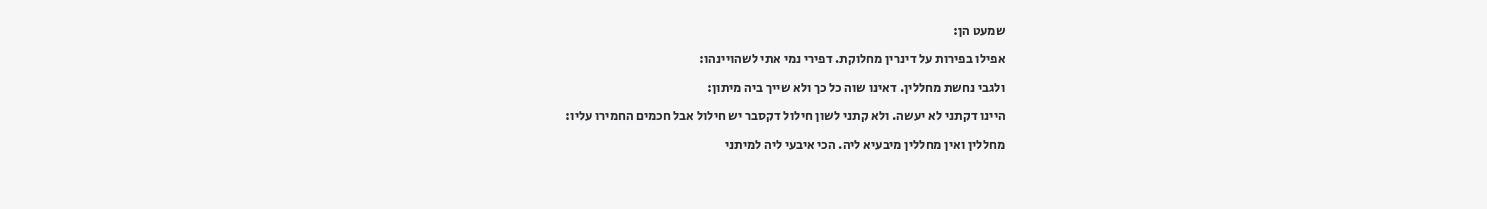שמעט הן:

אפילו בפירות על דינרין מחלוקת. דפירי נמי אתי לשהויינהו:

ולגבי נחשת מחללין. דאינו שוה כל כך ולא שייך ביה מיתון:

היינו דקתני לא יעשה. ולא קתני לשון חילול דקסבר יש חילול אבל חכמים החמירו עליו:

מחללין ואין מחללין מיבעיא ליה. הכי איבעי ליה למיתני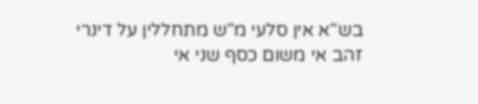בש"א אין סלעי מ"ש מתחללין על דינרי זהב אי משום כסף שני אי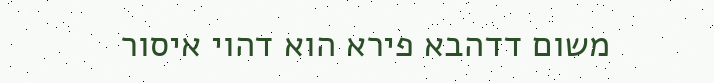משום דדהבא פירא הוא דהוי איסור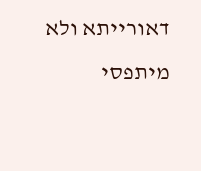דאורייתא ולא מיתפסי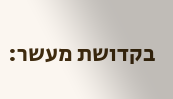בקדושת מעשר: